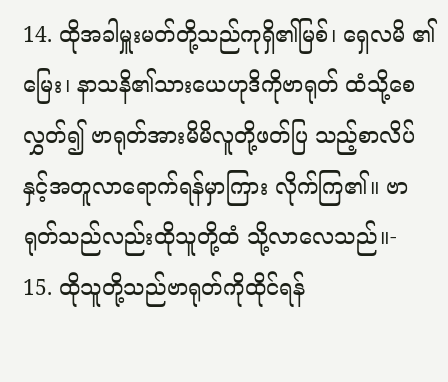14. ထိုအခါမှူးမတ်တို့သည်ကုရှိ၏မြစ်၊ ရှေလမိ ၏မြေး၊ နာသနိ၏သားယေဟုဒိကိုဗာရုတ် ထံသို့စေလွှတ်၍ ဗာရုတ်အားမိမိလူတို့ဖတ်ပြ သည့်စာလိပ်နှင့်အတူလာရောက်ရန်မှာကြား လိုက်ကြ၏။ ဗာရုတ်သည်လည်းထိုသူတို့ထံ သို့လာလေသည်။-
15. ထိုသူတို့သည်ဗာရုတ်ကိုထိုင်ရန်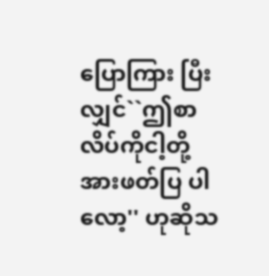ပြောကြား ပြီးလျှင်``ဤစာလိပ်ကိုငါ့တို့အားဖတ်ပြ ပါလော့'' ဟုဆိုသ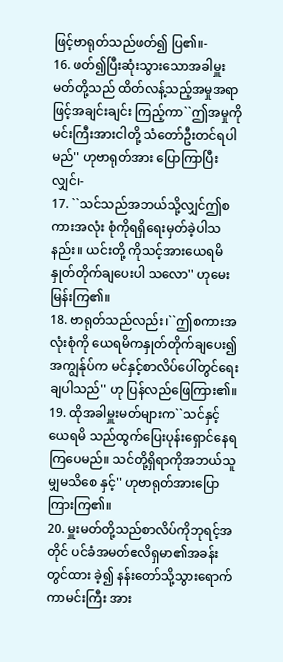ဖြင့်ဗာရုတ်သည်ဖတ်၍ ပြ၏။-
16. ဖတ်၍ပြီးဆုံးသွားသောအခါမှူးမတ်တို့သည် ထိတ်လန့်သည့်အမှုအရာဖြင့်အချင်းချင်း ကြည့်ကာ``ဤအမှုကိုမင်းကြီးအားငါတို့ သံတော်ဦးတင်ရပါမည်'' ဟုဗာရုတ်အား ပြောကြာပြီးလျှင်၊-
17. ``သင်သည်အဘယ်သို့လျှင်ဤစကားအလုံး စုံကိုရရှိရေးမှတ်ခဲ့ပါသနည်း။ ယင်းတို့ ကိုသင့်အားယေရမိနှုတ်တိုက်ချပေးပါ သလော'' ဟုမေးမြန်းကြ၏။
18. ဗာရုတ်သည်လည်း၊``ဤစကားအလုံးစုံကို ယေရမိကနှုတ်တိုက်ချပေး၍ အကျွန်ုပ်က မင်နှင့်စာလိပ်ပေါ်တွင်ရေးချပါသည်'' ဟု ပြန်လည်ဖြေကြား၏။
19. ထိုအခါမှူးမတ်များက``သင်နှင့်ယေရမိ သည်ထွက်ပြေးပုန်းရှောင်နေရကြပေမည်။ သင်တို့ရှိရာကိုအဘယ်သူမျှမသိစေ နှင့်'' ဟုဗာရုတ်အားပြောကြားကြ၏။
20. မှူးမတ်တို့သည်စာလိပ်ကိုဘုရင့်အတိုင် ပင်ခံအမတ်ဧလိရှမာ၏အခန်းတွင်ထား ခဲ့၍ နန်းတော်သို့သွားရောက်ကာမင်းကြီး အား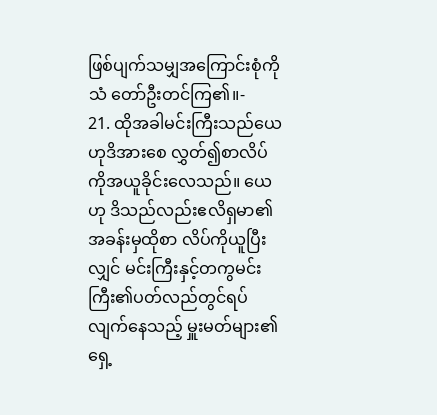ဖြစ်ပျက်သမျှအကြောင်းစုံကိုသံ တော်ဦးတင်ကြ၏။-
21. ထိုအခါမင်းကြီးသည်ယေဟုဒိအားစေ လွှတ်၍စာလိပ်ကိုအယူခိုင်းလေသည်။ ယေဟု ဒိသည်လည်းဧလိရှမာ၏အခန်းမှထိုစာ လိပ်ကိုယူပြီးလျှင် မင်းကြီးနှင့်တကွမင်း ကြီး၏ပတ်လည်တွင်ရပ်လျက်နေသည့် မှူးမတ်များ၏ရှေ့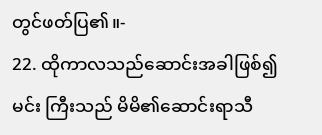တွင်ဖတ်ပြ၏။-
22. ထိုကာလသည်ဆောင်းအခါဖြစ်၍မင်း ကြီးသည် မိမိ၏ဆောင်းရာသီ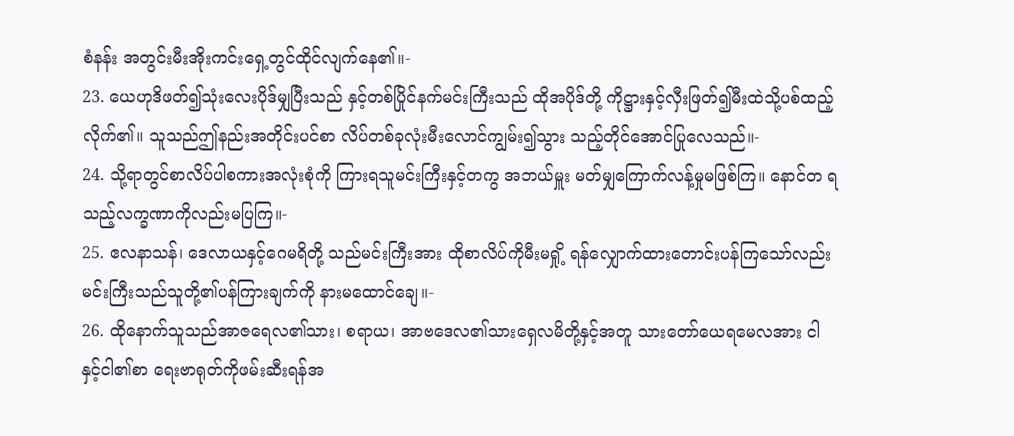စံနန်း အတွင်းမီးအိုးကင်းရှေ့တွင်ထိုင်လျက်နေ၏။-
23. ယေဟုဒိဖတ်၍သုံးလေးပိုဒ်မျှပြီးသည် နှင့်တစ်ပြိုင်နက်မင်းကြီးသည် ထိုအပိုဒ်တို့ ကိုဋ္ဌားနှင့်လှီးဖြတ်၍မီးထဲသို့ပစ်ထည့် လိုက်၏။ သူသည်ဤနည်းအတိုင်းပင်စာ လိပ်တစ်ခုလုံးမီးလောင်ကျွမ်း၍သွား သည့်တိုင်အောင်ပြုလေသည်။-
24. သို့ရာတွင်စာလိပ်ပါစကားအလုံးစုံကို ကြားရသူမင်းကြီးနှင့်တကွ အဘယ်မှူး မတ်မျှကြောက်လန့်မှုမဖြစ်ကြ။ နောင်တ ရသည့်လက္ခဏာကိုလည်းမပြကြ။-
25. ဧလနာသန်၊ ဒေလာယနှင့်ဂေမရိတို့ သည်မင်းကြီးအား ထိုစာလိပ်ကိုမီးမရှို့ ရန်လျှောက်ထားတောင်းပန်ကြသော်လည်း မင်းကြီးသည်သူတို့၏ပန်ကြားချက်ကို နားမထောင်ချေ။-
26. ထိုနောက်သူသည်အာဇရေလ၏သား၊ စရာယ၊ အာဗဒေလ၏သားရှေလမိတို့နှင့်အတူ သားတော်ယေရမေလအား ငါနှင့်ငါ၏စာ ရေးဗာရုတ်ကိုဖမ်းဆီးရန်အ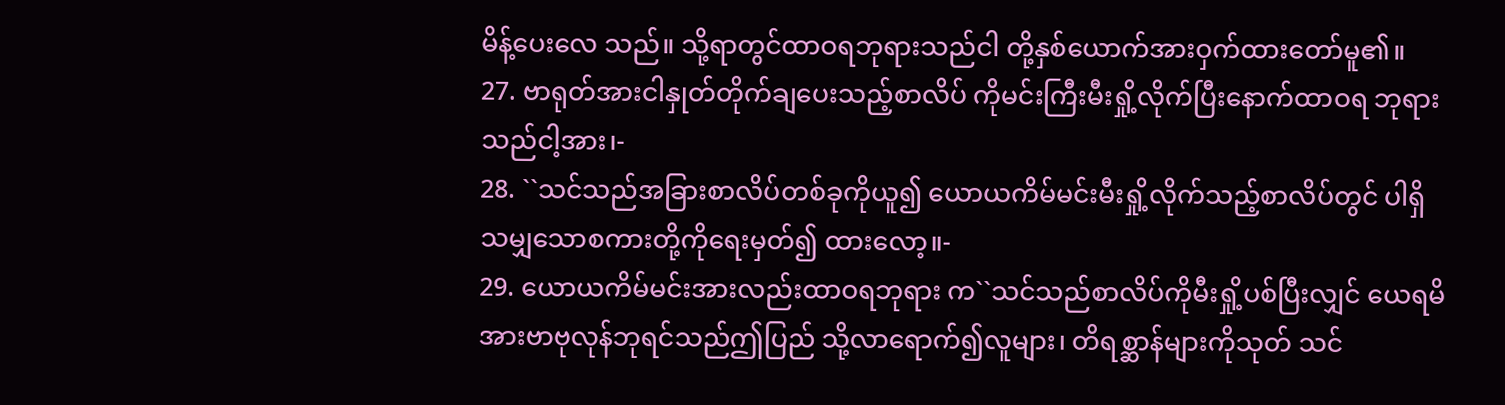မိန့်ပေးလေ သည်။ သို့ရာတွင်ထာဝရဘုရားသည်ငါ တို့နှစ်ယောက်အားဝှက်ထားတော်မူ၏။
27. ဗာရုတ်အားငါနှုတ်တိုက်ချပေးသည့်စာလိပ် ကိုမင်းကြီးမီးရှို့လိုက်ပြီးနောက်ထာဝရ ဘုရားသည်ငါ့အား၊-
28. ``သင်သည်အခြားစာလိပ်တစ်ခုကိုယူ၍ ယောယကိမ်မင်းမီးရှို့လိုက်သည့်စာလိပ်တွင် ပါရှိသမျှသောစကားတို့ကိုရေးမှတ်၍ ထားလော့။-
29. ယောယကိမ်မင်းအားလည်းထာဝရဘုရား က``သင်သည်စာလိပ်ကိုမီးရှို့ပစ်ပြီးလျှင် ယေရမိအားဗာဗုလုန်ဘုရင်သည်ဤပြည် သို့လာရောက်၍လူများ၊ တိရစ္ဆာန်များကိုသုတ် သင်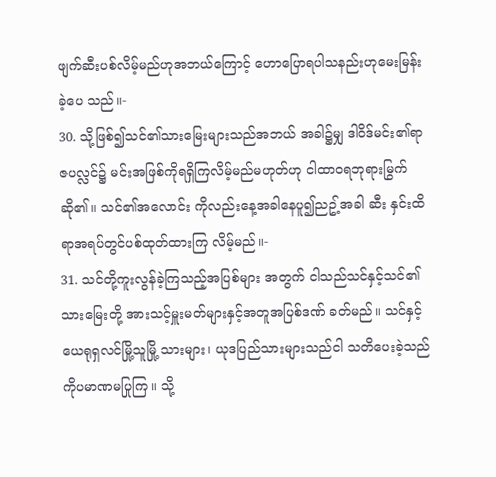ဖျက်ဆီးပစ်လိမ့်မည်ဟုအဘယ်ကြောင့် ဟောပြောရပါသနည်းဟုမေးမြန်းခဲ့ပေ သည်။-
30. သို့ဖြစ်၍သင်၏သားမြေးများသည်အဘယ် အခါ၌မျှ ဒါဝိဒ်မင်း၏ရာဇပလ္လင်၌ မင်းအဖြစ်ကိုရရှိကြလိမ့်မည်မဟုတ်ဟု ငါထာဝရဘုရားမြွက်ဆို၏။ သင်၏အလောင်း ကိုလည်းနေ့အခါနေပူ၍ညဥ့်အခါ ဆီး နှင်းထိရာအရပ်တွင်ပစ်ထုတ်ထားကြ လိမ့်မည်။-
31. သင်တို့ကူးလွန်ခဲ့ကြသည့်အပြစ်များ အတွက် ငါသည်သင်နှင့်သင်၏သားမြေးတို့ အားသင့်မှူးမတ်များနှင့်အတူအပြစ်ဒဏ် ခတ်မည်။ သင်နှင့်ယေရုရှလင်မြို့သူမြို့ သားများ၊ ယုဒပြည်သားများသည်ငါ သတိပေးခဲ့သည်ကိုပမာဏမပြုကြ။ သို့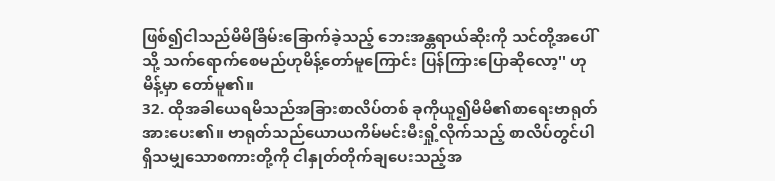ဖြစ်၍ငါသည်မိမိခြိမ်းခြောက်ခဲ့သည့် ဘေးအန္တရာယ်ဆိုးကို သင်တို့အပေါ်သို့ သက်ရောက်စေမည်ဟုမိန့်တော်မူကြောင်း ပြန်ကြားပြောဆိုလော့'' ဟုမိန့်မှာ တော်မူ၏။
32. ထိုအခါယေရမိသည်အခြားစာလိပ်တစ် ခုကိုယူ၍မိမိ၏စာရေးဗာရုတ်အားပေး၏။ ဗာရုတ်သည်ယောယကိမ်မင်းမီးရှို့လိုက်သည့် စာလိပ်တွင်ပါရှိသမျှသောစကားတို့ကို ငါနှုတ်တိုက်ချပေးသည့်အ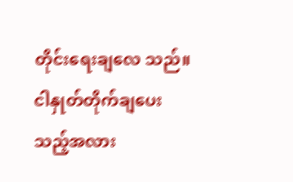တိုင်းရေးချလေ သည်။ ငါနှုတ်တိုက်ချပေးသည့်အလား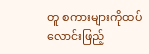တူ စကားများကိုထပ်လောင်းဖြည့်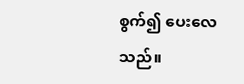စွက်၍ ပေးလေသည်။